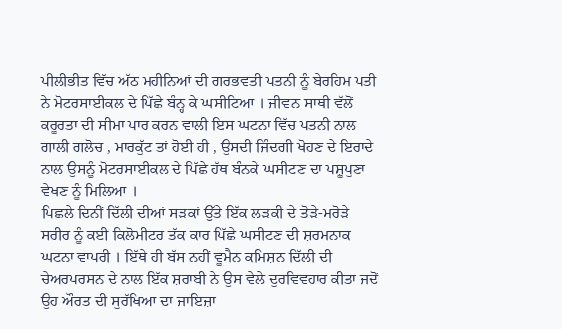ਪੀਲੀਭੀਤ ਵਿੱਚ ਅੱਠ ਮਹੀਨਿਆਂ ਦੀ ਗਰਭਵਤੀ ਪਤਨੀ ਨੂੰ ਬੇਰਹਿਮ ਪਤੀ ਨੇ ਮੋਟਰਸਾਈਕਲ ਦੇ ਪਿੱਛੇ ਬੰਨ੍ਹ ਕੇ ਘਸੀਟਿਆ । ਜੀਵਨ ਸਾਥੀ ਵੱਲੋਂ ਕਰੂਰਤਾ ਦੀ ਸੀਮਾ ਪਾਰ ਕਰਨ ਵਾਲੀ ਇਸ ਘਟਨਾ ਵਿੱਚ ਪਤਨੀ ਨਾਲ ਗਾਲੀ ਗਲੋਚ , ਮਾਰਕੁੱਟ ਤਾਂ ਹੋਈ ਹੀ , ਉਸਦੀ ਜਿੰਦਗੀ ਖੋਹਣ ਦੇ ਇਰਾਦੇ ਨਾਲ ਉਸਨੂੰ ਮੋਟਰਸਾਈਕਲ ਦੇ ਪਿੱਛੇ ਹੱਥ ਬੰਨਕੇ ਘਸੀਟਣ ਦਾ ਪਸ਼ੂਪੁਣਾ ਵੇਖਣ ਨੂੰ ਮਿਲਿਆ ।
ਪਿਛਲੇ ਦਿਨੀਂ ਦਿੱਲੀ ਦੀਆਂ ਸੜਕਾਂ ਉੱਤੇ ਇੱਕ ਲੜਕੀ ਦੇ ਤੋੜੇ-ਮਰੋੜੇ ਸਰੀਰ ਨੂੰ ਕਈ ਕਿਲੋਮੀਟਰ ਤੱਕ ਕਾਰ ਪਿੱਛੇ ਘਸੀਟਣ ਦੀ ਸ਼ਰਮਨਾਕ ਘਟਨਾ ਵਾਪਰੀ । ਇੱਥੇ ਹੀ ਬੱਸ ਨਹੀਂ ਵੂਮੈਨ ਕਮਿਸ਼ਨ ਦਿੱਲੀ ਦੀ ਚੇਅਰਪਰਸਨ ਦੇ ਨਾਲ ਇੱਕ ਸ਼ਰਾਬੀ ਨੇ ਉਸ ਵੇਲੇ ਦੁਰਵਿਵਹਾਰ ਕੀਤਾ ਜਦੋਂ ਉਹ ਔਰਤ ਦੀ ਸੁਰੱਖਿਆ ਦਾ ਜਾਇਜ਼ਾ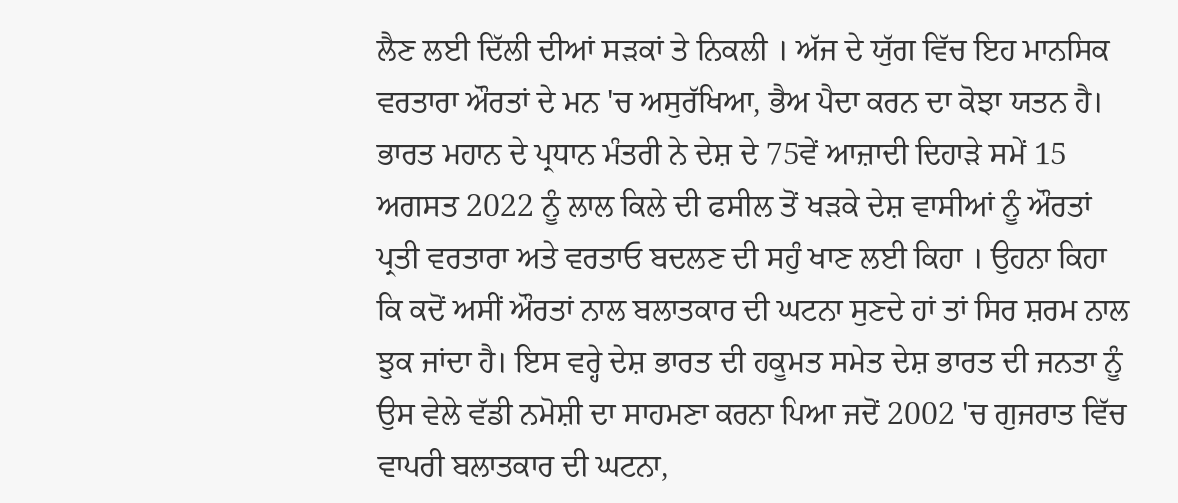ਲੈਣ ਲਈ ਦਿੱਲੀ ਦੀਆਂ ਸੜਕਾਂ ਤੇ ਨਿਕਲੀ । ਅੱਜ ਦੇ ਯੁੱਗ ਵਿੱਚ ਇਹ ਮਾਨਸਿਕ ਵਰਤਾਰਾ ਔਰਤਾਂ ਦੇ ਮਨ 'ਚ ਅਸੁਰੱਖਿਆ, ਭੈਅ ਪੈਦਾ ਕਰਨ ਦਾ ਕੋਝਾ ਯਤਨ ਹੈ।
ਭਾਰਤ ਮਹਾਨ ਦੇ ਪ੍ਰਧਾਨ ਮੰਤਰੀ ਨੇ ਦੇਸ਼ ਦੇ 75ਵੇਂ ਆਜ਼ਾਦੀ ਦਿਹਾੜੇ ਸਮੇਂ 15 ਅਗਸਤ 2022 ਨੂੰ ਲਾਲ ਕਿਲੇ ਦੀ ਫਸੀਲ ਤੋਂ ਖੜਕੇ ਦੇਸ਼ ਵਾਸੀਆਂ ਨੂੰ ਔਰਤਾਂ ਪ੍ਰਤੀ ਵਰਤਾਰਾ ਅਤੇ ਵਰਤਾਓ ਬਦਲਣ ਦੀ ਸਹੁੰ ਖਾਣ ਲਈ ਕਿਹਾ । ਉਹਨਾ ਕਿਹਾ ਕਿ ਕਦੋਂ ਅਸੀਂ ਔਰਤਾਂ ਨਾਲ ਬਲਾਤਕਾਰ ਦੀ ਘਟਨਾ ਸੁਣਦੇ ਹਾਂ ਤਾਂ ਸਿਰ ਸ਼ਰਮ ਨਾਲ ਝੁਕ ਜਾਂਦਾ ਹੈ। ਇਸ ਵਰ੍ਹੇ ਦੇਸ਼ ਭਾਰਤ ਦੀ ਹਕੂਮਤ ਸਮੇਤ ਦੇਸ਼ ਭਾਰਤ ਦੀ ਜਨਤਾ ਨੂੰ ਉਸ ਵੇਲੇ ਵੱਡੀ ਨਮੋਸ਼ੀ ਦਾ ਸਾਹਮਣਾ ਕਰਨਾ ਪਿਆ ਜਦੋਂ 2002 'ਚ ਗੁਜਰਾਤ ਵਿੱਚ ਵਾਪਰੀ ਬਲਾਤਕਾਰ ਦੀ ਘਟਨਾ,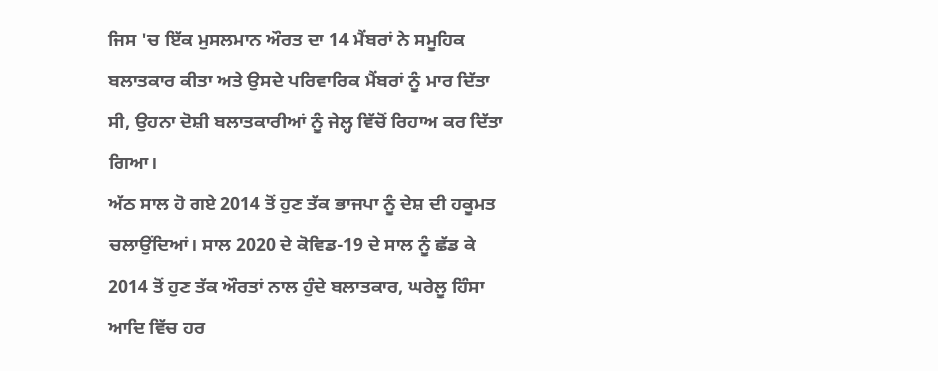ਜਿਸ 'ਚ ਇੱਕ ਮੁਸਲਮਾਨ ਔਰਤ ਦਾ 14 ਮੈਂਬਰਾਂ ਨੇ ਸਮੂਹਿਕ ਬਲਾਤਕਾਰ ਕੀਤਾ ਅਤੇ ਉਸਦੇ ਪਰਿਵਾਰਿਕ ਮੈਂਬਰਾਂ ਨੂੰ ਮਾਰ ਦਿੱਤਾ ਸੀ, ਉਹਨਾ ਦੋਸ਼ੀ ਬਲਾਤਕਾਰੀਆਂ ਨੂੰ ਜੇਲ੍ਹ ਵਿੱਚੋਂ ਰਿਹਾਅ ਕਰ ਦਿੱਤਾ ਗਿਆ।
ਅੱਠ ਸਾਲ ਹੋ ਗਏ 2014 ਤੋਂ ਹੁਣ ਤੱਕ ਭਾਜਪਾ ਨੂੰ ਦੇਸ਼ ਦੀ ਹਕੂਮਤ ਚਲਾਉਂਦਿਆਂ। ਸਾਲ 2020 ਦੇ ਕੋਵਿਡ-19 ਦੇ ਸਾਲ ਨੂੰ ਛੱਡ ਕੇ 2014 ਤੋਂ ਹੁਣ ਤੱਕ ਔਰਤਾਂ ਨਾਲ ਹੁੰਦੇ ਬਲਾਤਕਾਰ, ਘਰੇਲੂ ਹਿੰਸਾ ਆਦਿ ਵਿੱਚ ਹਰ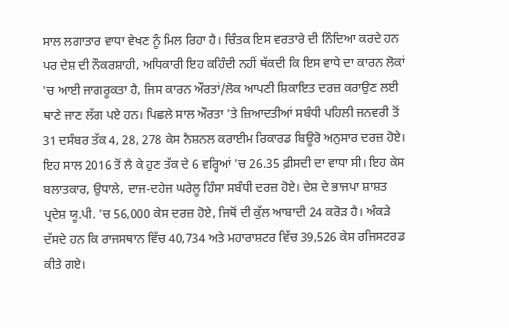ਸਾਲ ਲਗਾਤਾਰ ਵਾਧਾ ਵੇਖਣ ਨੂੰ ਮਿਲ ਰਿਹਾ ਹੈ। ਚਿੰਤਕ ਇਸ ਵਰਤਾਰੇ ਦੀ ਨਿੰਦਿਆ ਕਰਦੇ ਹਨ ਪਰ ਦੇਸ਼ ਦੀ ਨੌਕਰਸ਼ਾਹੀ, ਅਧਿਕਾਰੀ ਇਹ ਕਹਿੰਦੀ ਨਹੀਂ ਥੱਕਦੀ ਕਿ ਇਸ ਵਾਧੇ ਦਾ ਕਾਰਨ ਲੋਕਾਂ 'ਚ ਆਈ ਜਾਗਰੂਕਤਾ ਹੈ, ਜਿਸ ਕਾਰਨ ਔਰਤਾਂ/ਲੋਕ ਆਪਣੀ ਸ਼ਿਕਾਇਤ ਦਰਜ਼ ਕਰਾਉਣ ਲਈ ਥਾਣੇ ਜਾਣ ਲੱਗ ਪਏ ਹਨ। ਪਿਛਲੇ ਸਾਲ ਔਰਤਾ 'ਤੇ ਜ਼ਿਆਦਤੀਆਂ ਸਬੰਧੀ ਪਹਿਲੀ ਜਨਵਰੀ ਤੋਂ 31 ਦਸੰਬਰ ਤੱਕ 4, 28, 278 ਕੇਸ ਨੈਸ਼ਨਲ ਕਰਾਈਮ ਰਿਕਾਰਡ ਬਿਊਰੋ ਅਨੁਸਾਰ ਦਰਜ਼ ਹੋਏ। ਇਹ ਸਾਲ 2016 ਤੋਂ ਲੈ ਕੇ ਹੁਣ ਤੱਕ ਦੇ 6 ਵਰ੍ਹਿਆਂ 'ਚ 26.35 ਫ਼ੀਸਦੀ ਦਾ ਵਾਧਾ ਸੀ। ਇਹ ਕੇਸ ਬਲਾਤਕਾਰ, ਉਧਾਲੇ, ਦਾਜ-ਦਹੇਜ ਘਰੇਲੂ ਹਿੰਸਾ ਸਬੰਧੀ ਦਰਜ਼ ਹੋਏ। ਦੇਸ਼ ਦੇ ਭਾਜਪਾ ਸ਼ਾਸ਼ਤ ਪ੍ਰਦੇਸ਼ ਯੂ.ਪੀ. 'ਚ 56,000 ਕੇਸ ਦਰਜ਼ ਹੋਏ, ਜਿਥੋਂ ਦੀ ਕੁੱਲ ਆਬਾਦੀ 24 ਕਰੋੜ ਹੈ। ਅੰਕੜੇ ਦੱਸਦੇ ਹਨ ਕਿ ਰਾਜਸਥਾਨ ਵਿੱਚ 40,734 ਅਤੇ ਮਹਾਰਾਸ਼ਟਰ ਵਿੱਚ 39,526 ਕੇਸ ਰਜਿਸਟਰਡ ਕੀਤੇ ਗਏ।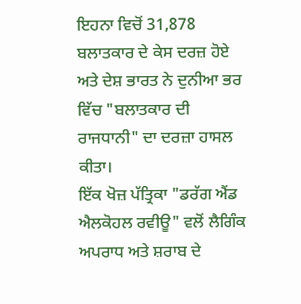ਇਹਨਾ ਵਿਚੋਂ 31,878 ਬਲਾਤਕਾਰ ਦੇ ਕੇਸ ਦਰਜ਼ ਹੋਏ ਅਤੇ ਦੇਸ਼ ਭਾਰਤ ਨੇ ਦੁਨੀਆ ਭਰ ਵਿੱਚ "ਬਲਾਤਕਾਰ ਦੀ ਰਾਜਧਾਨੀ" ਦਾ ਦਰਜ਼ਾ ਹਾਸਲ ਕੀਤਾ।
ਇੱਕ ਖੋਜ਼ ਪੱਤ੍ਰਿਕਾ "ਡਰੱਗ ਐਂਡ ਐਲਕੋਹਲ ਰਵੀਊ" ਵਲੋਂ ਲੈਗਿੰਕ ਅਪਰਾਧ ਅਤੇ ਸ਼ਰਾਬ ਦੇ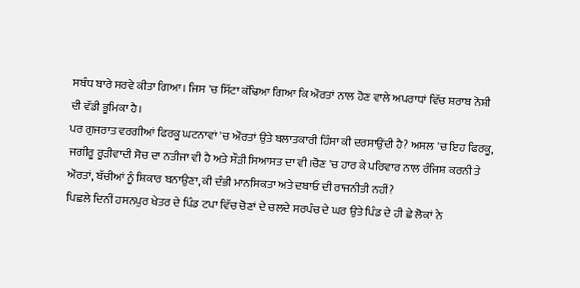ਸਬੰਧ ਬਾਰੇ ਸਰਵੇ ਕੀਤਾ ਗਿਆ। ਜਿਸ 'ਚ ਸਿੱਟਾ ਕੱਢਿਆ ਗਿਆ ਕਿ ਔਰਤਾਂ ਨਾਲ ਹੋਣ ਵਾਲੇ ਅਪਰਾਧਾਂ ਵਿੱਚ ਸ਼ਰਾਬ ਨੋਸ਼ੀ ਦੀ ਵੱਡੀ ਭੂਮਿਕਾ ਹੈ।
ਪਰ ਗੁਜਰਾਤ ਵਰਗੀਆਂ ਫਿਰਕੂ ਘਟਨਾਵਾਂ 'ਚ ਔਰਤਾਂ ਉਤੇ ਬਲਾਤਕਾਰੀ ਹਿੰਸਾ ਕੀ ਦਰਸਾਉਂਦੀ ਹੈ? ਅਸਲ 'ਚ ਇਹ ਫਿਰਕੂ, ਜਗੀਰੂ ਰੂੜੀਵਾਦੀ ਸੋਚ ਦਾ ਨਤੀਜਾ ਵੀ ਹੈ ਅਤੇ ਸੌੜੀ ਸਿਆਸਤ ਦਾ ਵੀ।ਚੋਣ 'ਚ ਹਾਰ ਕੇ ਪਰਿਵਾਰ ਨਾਲ ਰੰਜਿਸ਼ ਕਰਨੀ ਤੇ ਔਰਤਾਂ, ਬੱਚੀਆਂ ਨੂੰ ਸ਼ਿਕਾਰ ਬਨਾਉਣਾ, ਕੀ ਦੰਭੀ ਮਾਨਸਿਕਤਾ ਅਤੇ ਦਬਾਓ ਦੀ ਰਾਜਨੀਤੀ ਨਹੀਂ?
ਪਿਛਲੇ ਦਿਨੀਂ ਹਸਨਪੁਰ ਖੇਤਰ ਦੇ ਪਿੰਡ ਟਪਾ ਵਿੱਚ ਚੋਣਾਂ ਦੇ ਚਲਦੇ ਸਰਪੰਚ ਦੇ ਘਰ ਉਤੇ ਪਿੰਡ ਦੇ ਹੀ ਛੇ ਲੋਕਾਂ ਨੇ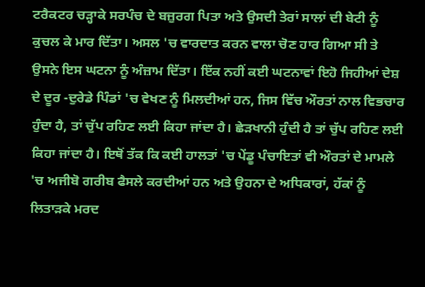ਟਰੈਕਟਰ ਚੜ੍ਹਾਕੇ ਸਰਪੰਚ ਦੇ ਬਜ਼ੁਰਗ ਪਿਤਾ ਅਤੇ ਉਸਦੀ ਤੇਰਾਂ ਸਾਲਾਂ ਦੀ ਬੇਟੀ ਨੂੰ ਕੁਚਲ ਕੇ ਮਾਰ ਦਿੱਤਾ। ਅਸਲ 'ਚ ਵਾਰਦਾਤ ਕਰਨ ਵਾਲਾ ਚੋਣ ਹਾਰ ਗਿਆ ਸੀ ਤੇ ਉਸਨੇ ਇਸ ਘਟਨਾ ਨੂੰ ਅੰਜ਼ਾਮ ਦਿੱਤਾ। ਇੱਕ ਨਹੀਂ ਕਈ ਘਟਨਾਵਾਂ ਇਹੋ ਜਿਹੀਆਂ ਦੇਸ਼ ਦੇ ਦੂਰ -ਦੁਰੇਡੇ ਪਿੰਡਾਂ 'ਚ ਵੇਖਣ ਨੂੰ ਮਿਲਦੀਆਂ ਹਨ, ਜਿਸ ਵਿੱਚ ਔਰਤਾਂ ਨਾਲ ਵਿਭਚਾਰ ਹੁੰਦਾ ਹੈ, ਤਾਂ ਚੁੱਪ ਰਹਿਣ ਲਈ ਕਿਹਾ ਜਾਂਦਾ ਹੈ। ਛੇੜਖਾਨੀ ਹੁੰਦੀ ਹੈ ਤਾਂ ਚੁੱਪ ਰਹਿਣ ਲਈ ਕਿਹਾ ਜਾਂਦਾ ਹੈ। ਇਥੋਂ ਤੱਕ ਕਿ ਕਈ ਹਾਲਤਾਂ 'ਚ ਪੇਂਡੂ ਪੰਚਾਇਤਾਂ ਵੀ ਔਰਤਾਂ ਦੇ ਮਾਮਲੇ 'ਚ ਅਜੀਬੋ ਗਰੀਬ ਫੈਸਲੇ ਕਰਦੀਆਂ ਹਨ ਅਤੇ ਉਹਨਾ ਦੇ ਅਧਿਕਾਰਾਂ, ਹੱਕਾਂ ਨੂੰ ਲਿਤਾੜਕੇ ਮਰਦ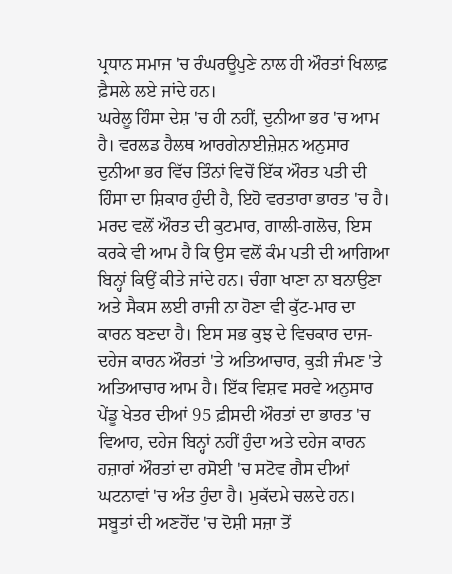ਪ੍ਰਧਾਨ ਸਮਾਜ 'ਚ ਰੰਘਰਊਪੁਣੇ ਨਾਲ ਹੀ ਔਰਤਾਂ ਖਿਲਾਫ਼ ਫ਼ੈਸਲੇ ਲਏ ਜਾਂਦੇ ਹਨ।
ਘਰੇਲੂ ਹਿੰਸਾ ਦੇਸ਼ 'ਚ ਹੀ ਨਹੀਂ, ਦੁਨੀਆ ਭਰ 'ਚ ਆਮ ਹੈ। ਵਰਲਡ ਹੈਲਥ ਆਰਗੇਨਾਈਜ਼ੇਸ਼ਨ ਅਨੁਸਾਰ ਦੁਨੀਆ ਭਰ ਵਿੱਚ ਤਿੰਨਾਂ ਵਿਚੋਂ ਇੱਕ ਔਰਤ ਪਤੀ ਦੀ ਹਿੰਸਾ ਦਾ ਸ਼ਿਕਾਰ ਹੁੰਦੀ ਹੈ, ਇਹੋ ਵਰਤਾਰਾ ਭਾਰਤ 'ਚ ਹੈ। ਮਰਦ ਵਲੋਂ ਔਰਤ ਦੀ ਕੁਟਮਾਰ, ਗਾਲੀ-ਗਲੋਚ, ਇਸ ਕਰਕੇ ਵੀ ਆਮ ਹੈ ਕਿ ਉਸ ਵਲੋਂ ਕੰਮ ਪਤੀ ਦੀ ਆਗਿਆ ਬਿਨ੍ਹਾਂ ਕਿਉਂ ਕੀਤੇ ਜਾਂਦੇ ਹਨ। ਚੰਗਾ ਖਾਣਾ ਨਾ ਬਨਾਉਣਾ ਅਤੇ ਸੈਕਸ ਲਈ ਰਾਜੀ ਨਾ ਹੋਣਾ ਵੀ ਕੁੱਟ-ਮਾਰ ਦਾ ਕਾਰਨ ਬਣਦਾ ਹੈ। ਇਸ ਸਭ ਕੁਝ ਦੇ ਵਿਚਕਾਰ ਦਾਜ-ਦਹੇਜ ਕਾਰਨ ਔਰਤਾਂ 'ਤੇ ਅਤਿਆਚਾਰ, ਕੁੜੀ ਜੰਮਣ 'ਤੇ ਅਤਿਆਚਾਰ ਆਮ ਹੈ। ਇੱਕ ਵਿਸ਼ਵ ਸਰਵੇ ਅਨੁਸਾਰ ਪੇਂਡੂ ਖੇਤਰ ਦੀਆਂ 95 ਫ਼ੀਸਦੀ ਔਰਤਾਂ ਦਾ ਭਾਰਤ 'ਚ ਵਿਆਹ, ਦਹੇਜ ਬਿਨ੍ਹਾਂ ਨਹੀਂ ਹੁੰਦਾ ਅਤੇ ਦਹੇਜ ਕਾਰਨ ਹਜ਼ਾਰਾਂ ਔਰਤਾਂ ਦਾ ਰਸੋਈ 'ਚ ਸਟੋਵ ਗੈਸ ਦੀਆਂ ਘਟਨਾਵਾਂ 'ਚ ਅੰਤ ਹੁੰਦਾ ਹੈ। ਮੁਕੱਦਮੇ ਚਲਦੇ ਹਨ। ਸਬੂਤਾਂ ਦੀ ਅਣਹੋਂਦ 'ਚ ਦੋਸ਼ੀ ਸਜ਼ਾ ਤੋਂ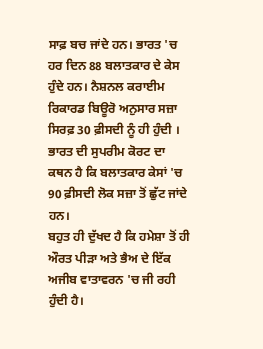ਸਾਫ਼ ਬਚ ਜਾਂਦੇ ਹਨ। ਭਾਰਤ 'ਚ ਹਰ ਦਿਨ 88 ਬਲਾਤਕਾਰ ਦੇ ਕੇਸ ਹੁੰਦੇ ਹਨ। ਨੈਸ਼ਨਲ ਕਰਾਈਮ ਰਿਕਾਰਡ ਬਿਊਰੋ ਅਨੁਸਾਰ ਸਜ਼ਾ ਸਿਰਫ਼ 30 ਫ਼ੀਸਦੀ ਨੂੰ ਹੀ ਹੁੰਦੀ । ਭਾਰਤ ਦੀ ਸੁਪਰੀਮ ਕੋਰਟ ਦਾ ਕਥਨ ਹੈ ਕਿ ਬਲਾਤਕਾਰ ਕੇਸਾਂ 'ਚ 90 ਫ਼ੀਸਦੀ ਲੋਕ ਸਜ਼ਾ ਤੋਂ ਛੁੱਟ ਜਾਂਦੇ ਹਨ।
ਬਹੁਤ ਹੀ ਦੁੱਖਦ ਹੈ ਕਿ ਹਮੇਸ਼ਾ ਤੋਂ ਹੀ ਔਰਤ ਪੀੜਾ ਅਤੇ ਭੈਅ ਦੇ ਇੱਕ ਅਜੀਬ ਵਾਤਾਵਰਨ 'ਚ ਜੀ ਰਹੀ ਹੁੰਦੀ ਹੈ।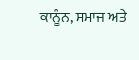ਕਾਨੂੰਨ, ਸਮਾਜ ਅਤੇ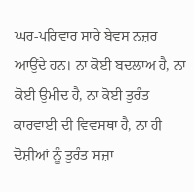ਘਰ-ਪਰਿਵਾਰ ਸਾਰੇ ਬੇਵਸ ਨਜ਼ਰ ਆਉਂਦੇ ਹਨ। ਨਾ ਕੋਈ ਬਦਲਾਅ ਹੈ, ਨਾ ਕੋਈ ਉਮੀਦ ਹੈ, ਨਾ ਕੋਈ ਤੁਰੰਤ ਕਾਰਵਾਈ ਦੀ ਵਿਵਸਥਾ ਹੈ, ਨਾ ਹੀ ਦੋਸ਼ੀਆਂ ਨੂੰ ਤੁਰੰਤ ਸਜ਼ਾ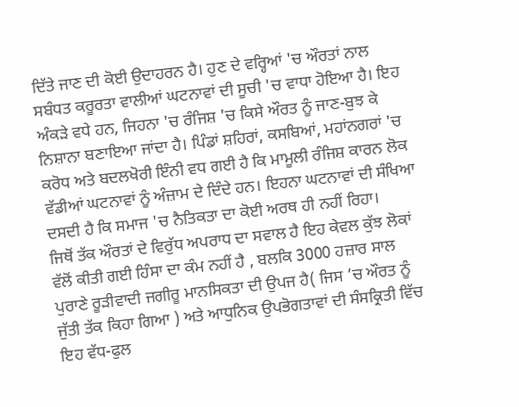ਦਿੱਤੇ ਜਾਣ ਦੀ ਕੋਈ ਉਦਾਹਰਨ ਹੈ। ਹੁਣ ਦੇ ਵਰ੍ਹਿਆਂ 'ਚ ਔਰਤਾਂ ਨਾਲ ਸਬੰਧਤ ਕਰੂਰਤਾ ਵਾਲੀਆਂ ਘਟਨਾਵਾਂ ਦੀ ਸੂਚੀ 'ਚ ਵਾਧਾ ਹੋਇਆ ਹੈ। ਇਹ ਅੰਕੜੇ ਵਧੇ ਹਨ, ਜਿਹਨਾ 'ਚ ਰੰਜਿਸ਼ 'ਚ ਕਿਸੇ ਔਰਤ ਨੂੰ ਜਾਣ-ਬੁਝ ਕੇ ਨਿਸ਼ਾਨਾ ਬਣਾਇਆ ਜਾਂਦਾ ਹੈ। ਪਿੰਡਾਂ ਸ਼ਹਿਰਾਂ, ਕਸਬਿਆਂ, ਮਹਾਂਨਗਰਾਂ 'ਚ ਕਰੋਧ ਅਤੇ ਬਦਲਖੋਰੀ ਇੰਨੀ ਵਧ ਗਈ ਹੈ ਕਿ ਮਾਮੂਲੀ ਰੰਜਿਸ਼ ਕਾਰਨ ਲੋਕ ਵੱਡੀਆਂ ਘਟਨਾਵਾਂ ਨੂੰ ਅੰਜ਼ਾਮ ਦੇ ਦਿੰਦੇ ਹਨ। ਇਹਨਾ ਘਟਨਾਵਾਂ ਦੀ ਸੰਖਿਆ ਦਸਦੀ ਹੈ ਕਿ ਸਮਾਜ 'ਚ ਨੈਤਿਕਤਾ ਦਾ ਕੋਈ ਅਰਥ ਹੀ ਨਹੀਂ ਰਿਹਾ।
ਜਿਥੋਂ ਤੱਕ ਔਰਤਾਂ ਦੇ ਵਿਰੁੱਧ ਅਪਰਾਧ ਦਾ ਸਵਾਲ ਹੈ ਇਹ ਕੇਵਲ ਕੁੱਝ ਲੋਕਾਂ ਵੱਲੋਂ ਕੀਤੀ ਗਈ ਹਿੰਸਾ ਦਾ ਕੰਮ ਨਹੀਂ ਹੈ , ਬਲਕਿ 3000 ਹਜ਼ਾਰ ਸਾਲ ਪੁਰਾਣੇ ਰੂੜੀਵਾਦੀ ਜਗੀਰੂ ਮਾਨਸਿਕਤਾ ਦੀ ਉਪਜ ਹੈ( ਜਿਸ ’ਚ ਔਰਤ ਨੂੰ ਜੁੱਤੀ ਤੱਕ ਕਿਹਾ ਗਿਆ ) ਅਤੇ ਆਧੁਨਿਕ ਉਪਭੋਗਤਾਵਾਂ ਦੀ ਸੰਸਕ੍ਰਿਤੀ ਵਿੱਚ ਇਹ ਵੱਧ-ਫੁਲ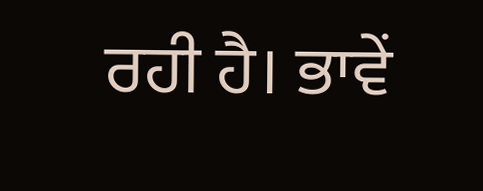ਰਹੀ ਹੈ। ਭਾਵੇਂ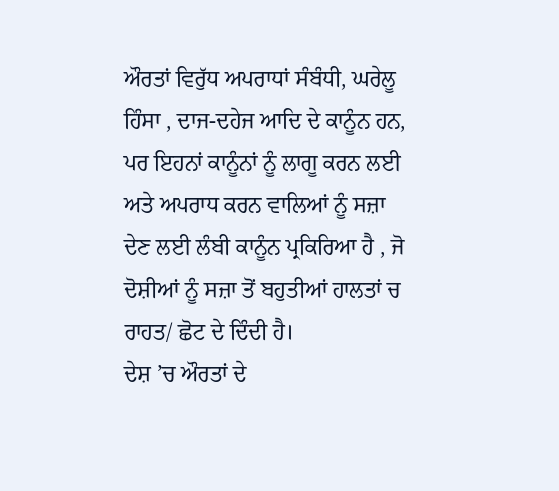ਔਰਤਾਂ ਵਿਰੁੱਧ ਅਪਰਾਧਾਂ ਸੰਬੰਧੀ, ਘਰੇਲੂ ਹਿੰਸਾ , ਦਾਜ-ਦਹੇਜ ਆਦਿ ਦੇ ਕਾਨੂੰਨ ਹਨ, ਪਰ ਇਹਨਾਂ ਕਾਨੂੰਨਾਂ ਨੂੰ ਲਾਗੂ ਕਰਨ ਲਈ ਅਤੇ ਅਪਰਾਧ ਕਰਨ ਵਾਲਿਆਂ ਨੂੰ ਸਜ਼ਾ ਦੇਣ ਲਈ ਲੰਬੀ ਕਾਨੂੰਨ ਪ੍ਰਕਿਰਿਆ ਹੈ , ਜੋ ਦੋਸ਼ੀਆਂ ਨੂੰ ਸਜ਼ਾ ਤੋਂ ਬਹੁਤੀਆਂ ਹਾਲਤਾਂ ਚ ਰਾਹਤ/ ਛੋਟ ਦੇ ਦਿੰਦੀ ਹੈ।
ਦੇਸ਼ ’ਚ ਔਰਤਾਂ ਦੇ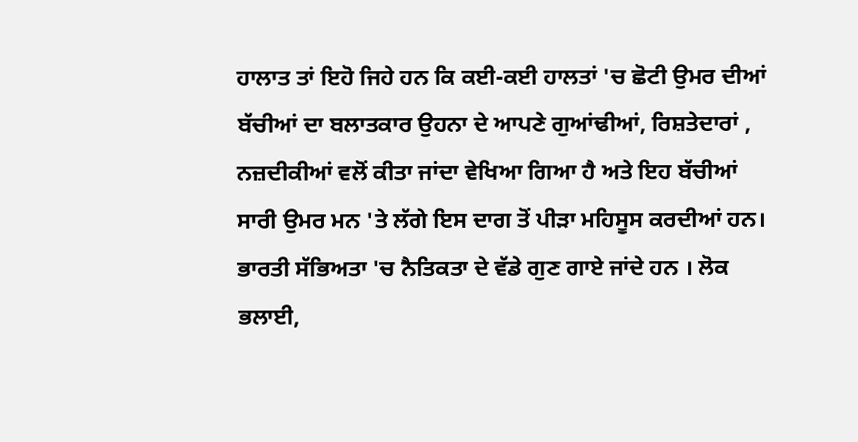ਹਾਲਾਤ ਤਾਂ ਇਹੋ ਜਿਹੇ ਹਨ ਕਿ ਕਈ-ਕਈ ਹਾਲਤਾਂ 'ਚ ਛੋਟੀ ਉਮਰ ਦੀਆਂ ਬੱਚੀਆਂ ਦਾ ਬਲਾਤਕਾਰ ਉਹਨਾ ਦੇ ਆਪਣੇ ਗੁਆਂਢੀਆਂ, ਰਿਸ਼ਤੇਦਾਰਾਂ , ਨਜ਼ਦੀਕੀਆਂ ਵਲੋਂ ਕੀਤਾ ਜਾਂਦਾ ਵੇਖਿਆ ਗਿਆ ਹੈ ਅਤੇ ਇਹ ਬੱਚੀਆਂ ਸਾਰੀ ਉਮਰ ਮਨ 'ਤੇ ਲੱਗੇ ਇਸ ਦਾਗ ਤੋਂ ਪੀੜਾ ਮਹਿਸੂਸ ਕਰਦੀਆਂ ਹਨ।
ਭਾਰਤੀ ਸੱਭਿਅਤਾ 'ਚ ਨੈਤਿਕਤਾ ਦੇ ਵੱਡੇ ਗੁਣ ਗਾਏ ਜਾਂਦੇ ਹਨ । ਲੋਕ ਭਲਾਈ,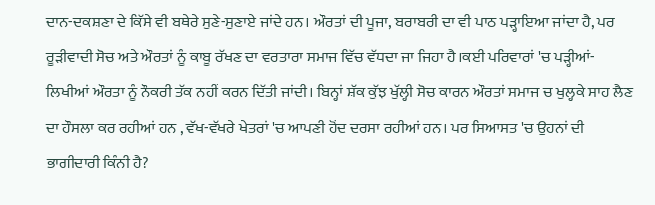ਦਾਨ-ਦਕਸ਼ਣਾ ਦੇ ਕਿੱਸੇ ਵੀ ਬਥੇਰੇ ਸੁਣੇ-ਸੁਣਾਏ ਜਾਂਦੇ ਹਨ। ਔਰਤਾਂ ਦੀ ਪੂਜਾ, ਬਰਾਬਰੀ ਦਾ ਵੀ ਪਾਠ ਪੜ੍ਹਾਇਆ ਜਾਂਦਾ ਹੈ, ਪਰ ਰੂੜੀਵਾਦੀ ਸੋਚ ਅਤੇ ਔਰਤਾਂ ਨੂੰ ਕਾਬੂ ਰੱਖਣ ਦਾ ਵਰਤਾਰਾ ਸਮਾਜ ਵਿੱਚ ਵੱਧਦਾ ਜਾ ਜਿਹਾ ਹੈ।ਕਈ ਪਰਿਵਾਰਾਂ 'ਚ ਪੜ੍ਹੀਆਂ-ਲਿਖੀਆਂ ਔਰਤਾ ਨੂੰ ਨੌਕਰੀ ਤੱਕ ਨਹੀਂ ਕਰਨ ਦਿੱਤੀ ਜਾਂਦੀ। ਬਿਨ੍ਹਾਂ ਸ਼ੱਕ ਕੁੱਝ ਖੁੱਲ੍ਹੀ ਸੋਚ ਕਾਰਨ ਔਰਤਾਂ ਸਮਾਜ ਚ ਖੁਲ੍ਹਕੇ ਸਾਹ ਲੈਣ ਦਾ ਹੌਸਲਾ ਕਰ ਰਹੀਆਂ ਹਨ , ਵੱਖ-ਵੱਖਰੇ ਖੇਤਰਾਂ 'ਚ ਆਪਣੀ ਹੋਂਦ ਦਰਸਾ ਰਹੀਆਂ ਹਨ। ਪਰ ਸਿਆਸਤ 'ਚ ਉਹਨਾਂ ਦੀ ਭਾਗੀਦਾਰੀ ਕਿੰਨੀ ਹੈ?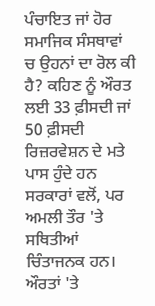ਪੰਚਾਇਤ ਜਾਂ ਹੋਰ ਸਮਾਜਿਕ ਸੰਸਥਾਵਾਂ ਚ ਉਹਨਾਂ ਦਾ ਰੋਲ ਕੀ ਹੈ? ਕਹਿਣ ਨੂੰ ਔਰਤ ਲਈ 33 ਫ਼ੀਸਦੀ ਜਾਂ 50 ਫ਼ੀਸਦੀ ਰਿਜ਼ਰਵੇਸ਼ਨ ਦੇ ਮਤੇ ਪਾਸ ਹੁੰਦੇ ਹਨ ਸਰਕਾਰਾਂ ਵਲੋਂ, ਪਰ ਅਮਲੀ ਤੌਰ 'ਤੇ ਸਥਿਤੀਆਂ ਚਿੰਤਾਜਨਕ ਹਨ।
ਔਰਤਾਂ 'ਤੇ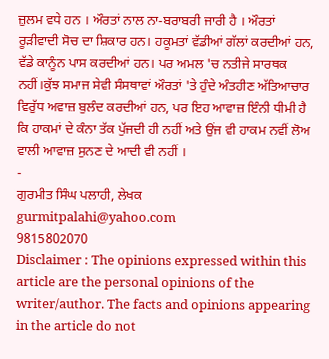ਜ਼ੁਲਮ ਵਧੇ ਹਨ । ਔਰਤਾਂ ਨਾਲ ਨਾ-ਬਰਾਬਰੀ ਜਾਰੀ ਹੈ । ਔਰਤਾਂ ਰੂੜੀਵਾਦੀ ਸੋਚ ਦਾ ਸ਼ਿਕਾਰ ਹਨ। ਹਕੂਮਤਾਂ ਵੱਡੀਆਂ ਗੱਲਾਂ ਕਰਦੀਆਂ ਹਨ, ਵੱਡੇ ਕਾਨੂੰਨ ਪਾਸ ਕਰਦੀਆਂ ਹਨ। ਪਰ ਅਮਲ 'ਚ ਨਤੀਜੇ ਸਾਰਥਕ ਨਹੀਂ।ਕੁੱਝ ਸਮਾਜ ਸੇਵੀ ਸੰਸਥਾਵਾਂ ਔਰਤਾਂ 'ਤੇ ਹੁੰਦੇ ਅੰਤਹੀਣ ਅੱਤਿਆਚਾਰ ਵਿਰੁੱਧ ਅਵਾਜ਼ ਬੁਲੰਦ ਕਰਦੀਆਂ ਹਨ, ਪਰ ਇਹ ਆਵਾਜ਼ ਇੰਨੀ ਧੀਮੀ ਹੈ ਕਿ ਹਾਕਮਾਂ ਦੇ ਕੰਨਾ ਤੱਕ ਪੁੱਜਦੀ ਹੀ ਨਹੀਂ ਅਤੇ ਉਂਜ ਵੀ ਹਾਕਮ ਨਵੀਂ ਲੋਅ ਵਾਲੀ ਆਵਾਜ਼ ਸੁਨਣ ਦੇ ਆਦੀ ਵੀ ਨਹੀਂ ।
-
ਗੁਰਮੀਤ ਸਿੰਘ ਪਲਾਹੀ, ਲੇਖਕ
gurmitpalahi@yahoo.com
9815802070
Disclaimer : The opinions expressed within this article are the personal opinions of the writer/author. The facts and opinions appearing in the article do not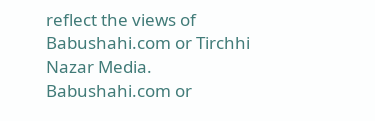reflect the views of Babushahi.com or Tirchhi Nazar Media. Babushahi.com or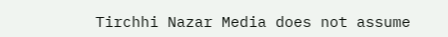Tirchhi Nazar Media does not assume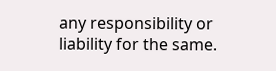any responsibility or liability for the same.